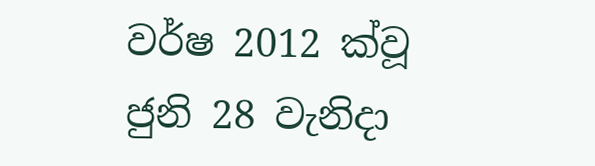වර්ෂ 2012 ක්වූ ජුනි 28 වැනිදා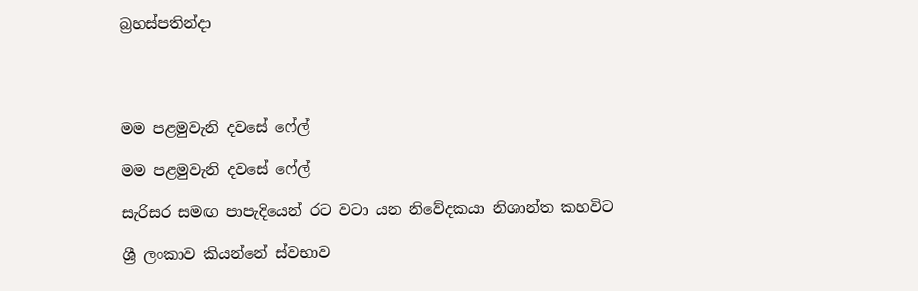බ්‍රහස්පතින්දා




මම පළමුවැනි දවසේ ෆේල්

මම පළමුවැනි දවසේ ෆේල්

සැරිසර සමඟ පාපැදියෙන් රට වටා යන නිවේදකයා නිශාන්ත කහවිට

ශ්‍රී ලංකාව කියන්නේ ස්වභාව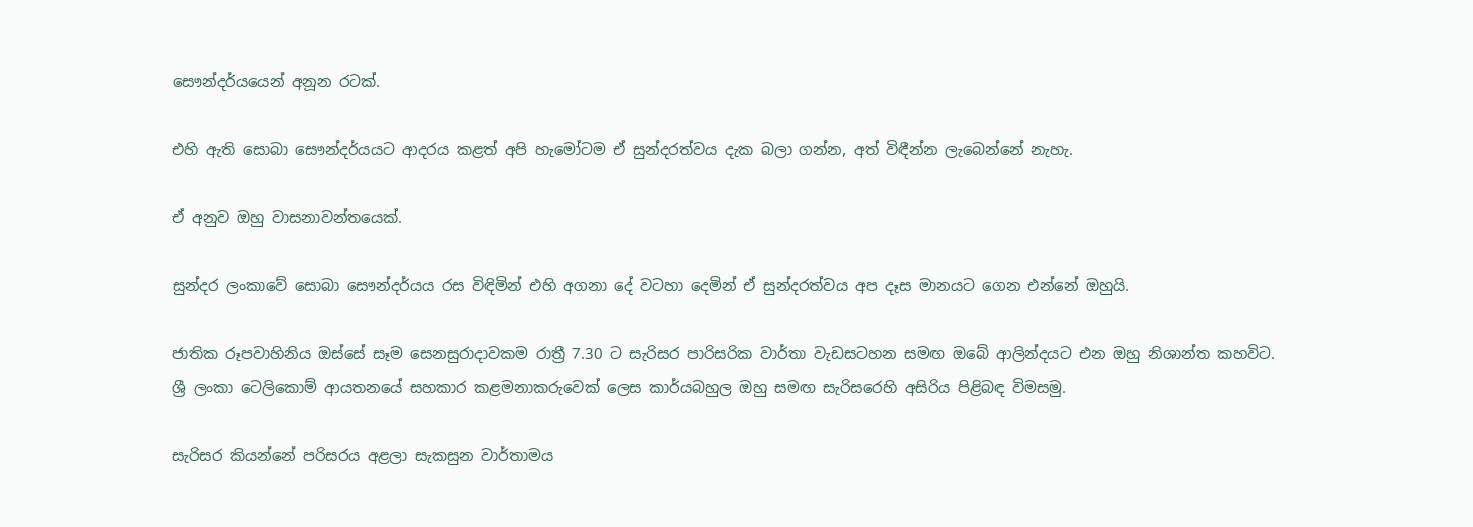සෞන්දර්යයෙන් අනූන රටක්.

එහි ඇති සොබා සෞන්දර්යයට ආදරය කළත් අපි හැමෝටම ඒ සුන්දරත්වය දැක බලා ගන්න, අත් විඳීන්න ලැබෙන්නේ නැහැ.

ඒ අනුව ඔහු වාසනාවන්තයෙක්.

සුන්දර ලංකාවේ සොබා සෞන්දර්යය රස විඳිමින් එහි අගනා දේ වටහා දෙමින් ඒ සුන්දරත්වය අප දෑස මානයට ගෙන එන්නේ ඔහුයි.

ජාතික රූපවාහිනිය ඔස්සේ සෑම සෙනසුරාදාවකම රාත්‍රී 7.30 ට සැරිසර පාරිසරික වාර්තා වැඩසටහන සමඟ ඔබේ ආලින්දයට එන ඔහු නිශාන්ත කහවිට. ශ්‍රී ලංකා ටෙලිකොම් ආයතනයේ සහකාර කළමනාකරුවෙක් ලෙස කාර්යබහුල ඔහු සමඟ සැරිසරෙහි අසිරිය පිළිබඳ විමසමු.

සැරිසර කියන්නේ පරිසරය අළලා සැකසුන වාර්තාමය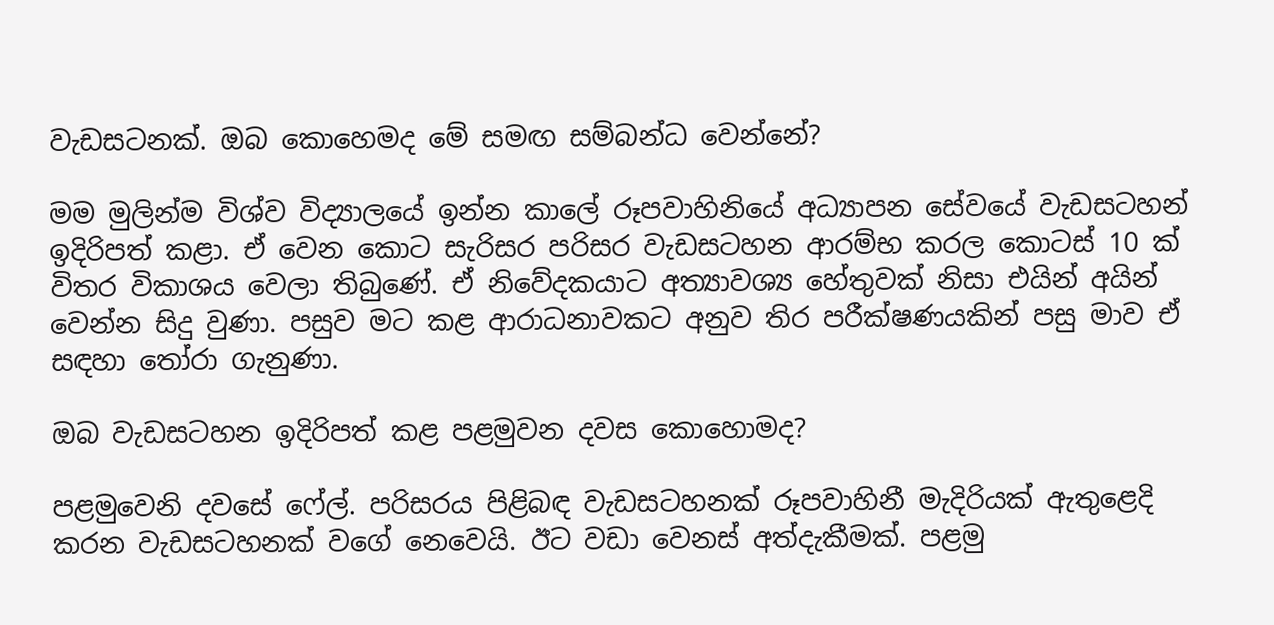වැඩසටනක්. ඔබ කොහෙමද මේ සමඟ සම්බන්ධ වෙන්නේ?

මම මුලින්ම විශ්ව විද්‍යාලයේ ඉන්න කාලේ රූපවාහිනියේ අධ්‍යාපන සේවයේ වැඩසටහන් ඉදිරිපත් කළා. ඒ වෙන කොට සැරිසර පරිසර වැඩසටහන ආරම්භ කරල කොටස් 10 ක් විතර විකාශය වෙලා තිබුණේ. ඒ නිවේදකයාට අත්‍යාවශ්‍ය හේතුවක් නිසා එයින් අයින් වෙන්න සිදු වුණා. පසුව මට කළ ආරාධනාවකට අනුව තිර පරීක්ෂණයකින් පසු මාව ඒ සඳහා තෝරා ගැනුණා.

ඔබ වැඩසටහන ඉදිරිපත් කළ පළමුවන දවස කොහොමද?

පළමුවෙනි දවසේ ෆේල්. පරිසරය පිළිබඳ වැඩසටහනක් රූපවාහිනී මැදිරියක් ඇතුළෙදි කරන වැඩසටහනක් වගේ නෙවෙයි. ඊට වඩා වෙනස් අත්දැකීමක්. පළමු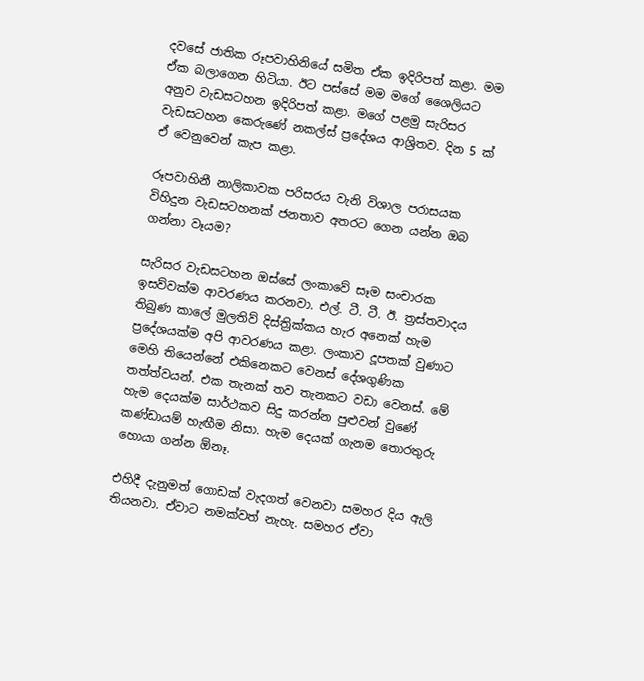දවසේ ජාතික රූපවාහිනියේ සමිත ඒක ඉදිරිපත් කළා. මම ඒක බලාගෙන හිටියා. ඊට පස්සේ මම මගේ ශෛලියට අනුව වැඩසටහන ඉදිරිපත් කළා. මගේ පළමු සැරිසර වැඩසටහන කෙරුණේ නකල්ස් ප්‍රදේශය ආශ්‍රිතව. දින 5 ක් ඒ වෙනුවෙන් කැප කළා.

රූපවාහිනී නාලිකාවක පරිසරය වැනි විශාල පරාසයක විහිදුන වැඩසටහනක් ජනතාව අතරට ගෙන යන්න ඔබ ගන්නා වෑයම?

සැරිසර වැඩසටහන ඔස්සේ ලංකාවේ සෑම සංචාරක ඉසව්වක්ම ආවරණය කරනවා. එල්. ටී. ටී. ඊ. ත්‍රස්තවාදය තිබුණ කාලේ මුලතිව් දිස්ත්‍රික්කය හැර අනෙක් හැම ප්‍රදේශයක්ම අපි ආවරණය කළා. ලංකාව දූපතක් වුණාට මෙහි තියෙන්නේ එකිනෙකට වෙනස් දේශගුණික තත්ත්වයන්. එක තැනක් තව තැනකට වඩා වෙනස්. මේ හැම දෙයක්ම සාර්ථකව සිදු කරන්න පුළුවන් වුණේ කණ්ඩායම් හැඟීම නිසා. හැම දෙයක් ගැනම තොරතුරු හොයා ගන්න ඕනෑ.

එහිදී දැනුමත් ගොඩක් වැදගත් වෙනවා සමහර දිය ඇලි තියනවා. ඒවාට නමක්වත් නැහැ. සමහර ඒවා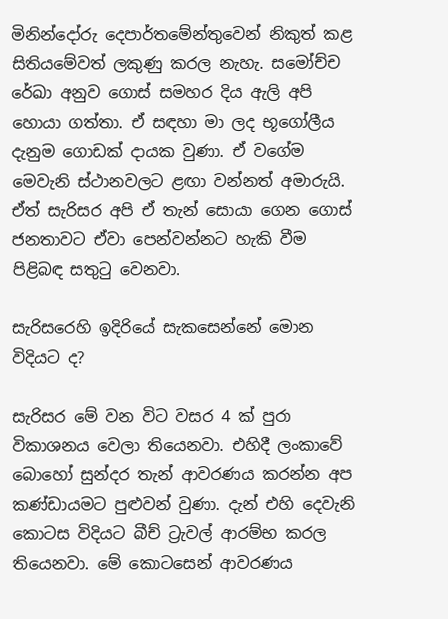මිනින්දෝරු දෙපාර්තමේන්තුවෙන් නිකුත් කළ සිතියමේවත් ලකුණු කරල නැහැ. සමෝච්ච රේඛා අනුව ගොස් සමහර දිය ඇලි අපි හොයා ගත්තා. ඒ සඳහා මා ලද භූගෝලීය දැනුම ගොඩක් දායක වුණා. ඒ වගේම මෙවැනි ස්ථානවලට ළඟා වන්නත් අමාරුයි. ඒත් සැරිසර අපි ඒ තැන් සොයා ගෙන ගොස් ජනතාවට ඒවා පෙන්වන්නට හැකි වීම පිළිබඳ සතුටු වෙනවා.

සැරිසරෙහි ඉදිරියේ සැකසෙන්නේ මොන විදියට ද?

සැරිසර මේ වන විට වසර 4 ක් පුරා විකාශනය වෙලා තියෙනවා. එහිදී ලංකාවේ බොහෝ සුන්දර තැන් ආවරණය කරන්න අප කණ්ඩායමට පුළුවන් වුණා. දැන් එහි දෙවැනි කොටස විදියට බීච් ට්‍රැවල් ආරම්භ කරල තියෙනවා. මේ කොටසෙන් ආවරණය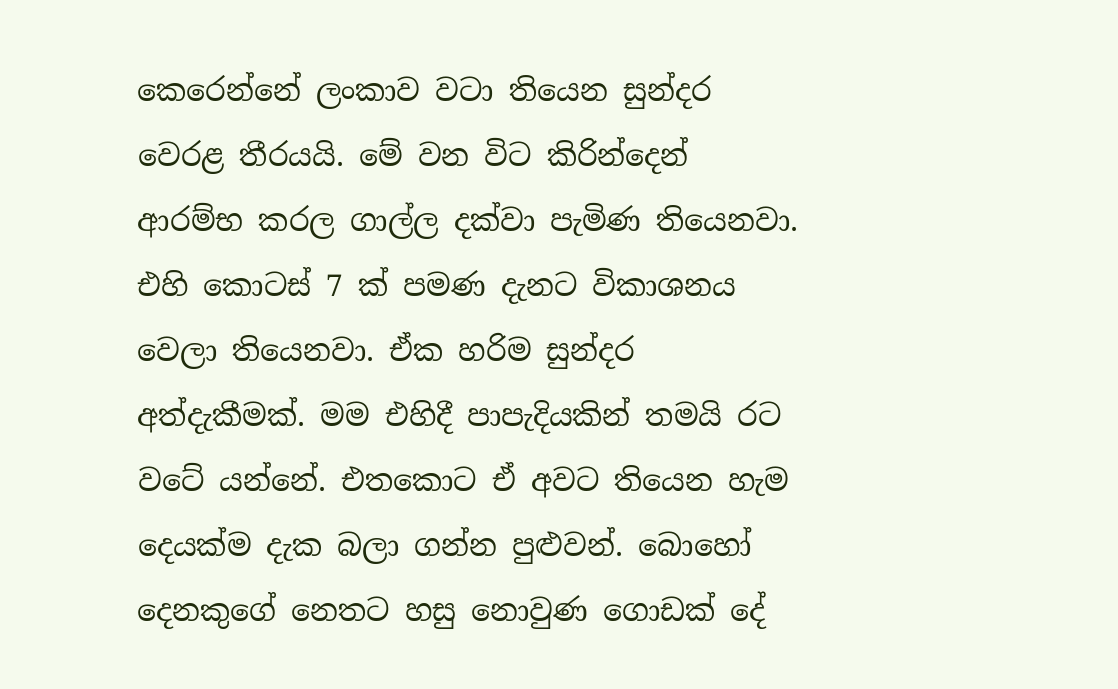කෙරෙන්නේ ලංකාව වටා තියෙන සුන්දර වෙරළ තීරයයි. මේ වන විට කිරින්දෙන් ආරම්භ කරල ගාල්ල දක්වා පැමිණ තියෙනවා. එහි කොටස් 7 ක් පමණ දැනට විකාශනය වෙලා තියෙනවා. ඒක හරිම සුන්දර අත්දැකීමක්. මම එහිදී පාපැදියකින් තමයි රට වටේ යන්නේ. එතකොට ඒ අවට තියෙන හැම දෙයක්ම දැක බලා ගන්න පුළුවන්. බොහෝ දෙනකුගේ නෙතට හසු නොවුණ ගොඩක් දේ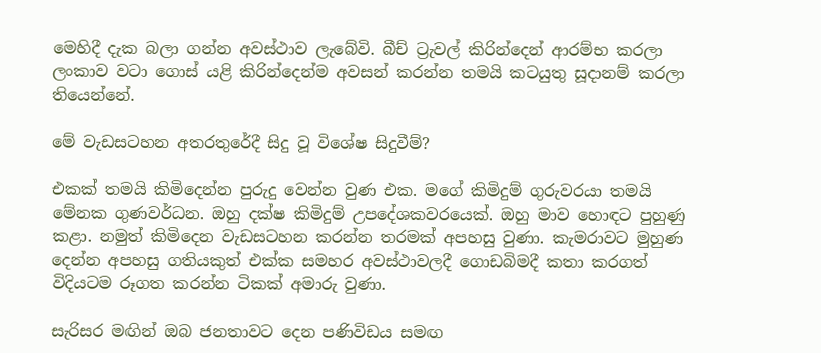මෙහිදී දැක බලා ගන්න අවස්ථාව ලැබේවි. බීච් ට්‍රැවල් කිරින්දෙන් ආරම්භ කරලා ලංකාව වටා ගොස් යළි කිරින්දෙන්ම අවසන් කරන්න තමයි කටයුතු සූදානම් කරලා තියෙන්නේ.

මේ වැඩසටහන අතරතුරේදී සිදු වූ විශේෂ සිදුවීම්?

එකක් තමයි කිමිදෙන්න පුරුදු වෙන්න වුණ එක. මගේ කිමිදුම් ගුරුවරයා තමයි මේනක ගුණවර්ධන. ඔහු දක්ෂ කිමිදුම් උපදේශකවරයෙක්. ඔහු මාව හොඳට පුහුණු කළා. නමුත් කිමිදෙන වැඩසටහන කරන්න තරමක් අපහසු වුණා. කැමරාවට මුහුණ දෙන්න අපහසු ගතියකුත් එක්ක සමහර අවස්ථාවලදී ගොඩබිමදී කතා කරගත් විදියටම රූගත කරන්න ටිකක් අමාරු වුණා.

සැරිසර මඟින් ඔබ ජනතාවට දෙන පණිවිඩය සමඟ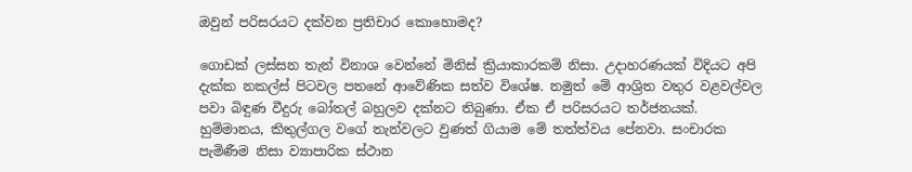ඔවුන් පරිසරයට දක්වන ප්‍රතිචාර කොහොමද?

ගොඩක් ලස්සන තැන් විනාශ වෙන්නේ මිනිස් ක්‍රියාකාරකම් නිසා. උදාහරණයක් විදියට අපි දැක්ක නකල්ස් පිටවල පතනේ ආවේණික සත්ව විශේෂ. නමුත් මේ ආශ්‍රිත වතුර වළවල්වල පවා බිඳුණ වීදුරු බෝතල් බහුලව දක්නට තිබුණා. ඒක ඒ පරිසරයට තර්ජනයක්. හුම්මානය, කිතුල්ගල වගේ තැන්වලට වුණත් ගියාම මේ තත්ත්වය පේනවා. සංචාරක පැමිණීම නිසා ව්‍යාපාරික ස්ථාන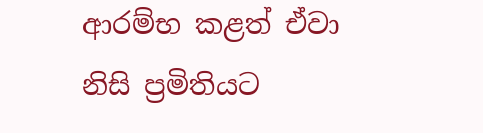ආරම්භ කළත් ඒවා නිසි ප්‍රමිතියට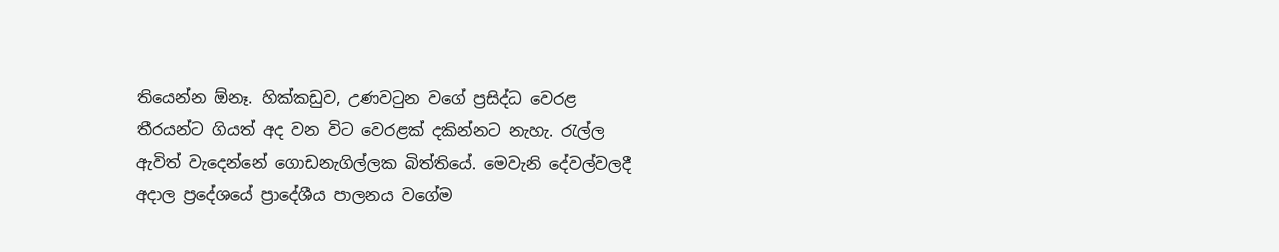තියෙන්න ඕනෑ. හික්කඩුව, උණවටුන වගේ ප්‍රසිද්ධ වෙරළ තීරයන්ට ගියත් අද වන විට වෙරළක් දකින්නට නැහැ. රැල්ල ඇවිත් වැදෙන්නේ ගොඩනැගිල්ලක බිත්තියේ. මෙවැනි දේවල්වලදී අදාල ප්‍රදේශයේ ප්‍රාදේශීය පාලනය වගේම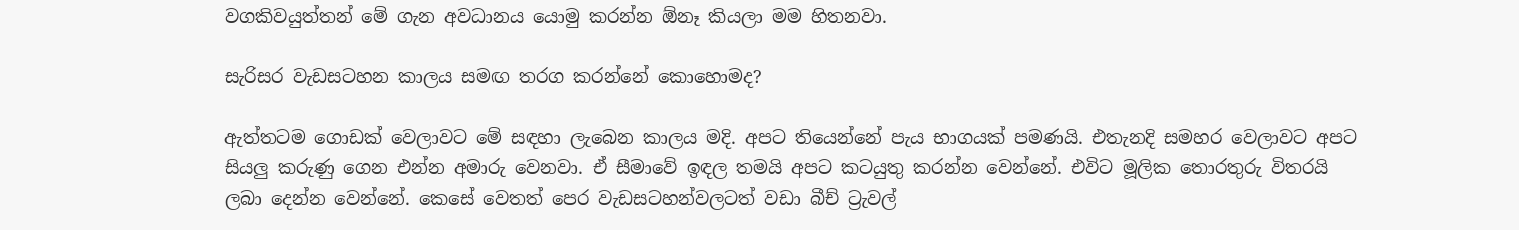වගකිවයුත්තන් මේ ගැන අවධානය යොමු කරන්න ඕනෑ කියලා මම හිතනවා.

සැරිසර වැඩසටහන කාලය සමඟ තරග කරන්නේ කොහොමද?

ඇත්තටම ගොඩක් වෙලාවට මේ සඳහා ලැබෙන කාලය මදි. අපට තියෙන්නේ පැය භාගයක් පමණයි. එතැනදි සමහර වෙලාවට අපට සියලු කරුණු ගෙන එන්න අමාරු වෙනවා. ඒ සීමාවේ ඉඳල තමයි අපට කටයුතු කරන්න වෙන්නේ. එවිට මූලික තොරතුරු විතරයි ලබා දෙන්න වෙන්නේ. කෙසේ වෙතත් පෙර වැඩසටහන්වලටත් වඩා බීච් ට්‍රැවල්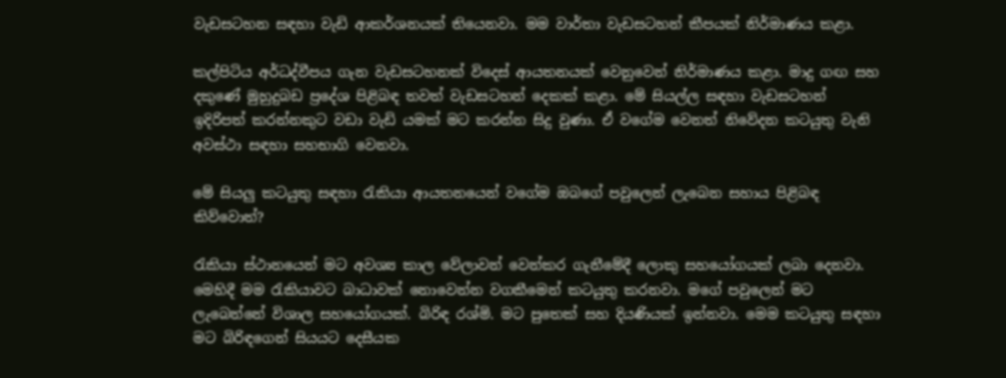වැඩසටහන සඳහා වැඩි ආකර්ශනයක් තියෙනවා. මම වාර්තා වැඩසටහන් කීපයක් නිර්මාණය කළා.

කල්පිටිය අර්ධද්වීපය ගැන වැඩසටහනක් විදෙස් ආයතනයක් වෙනුවෙන් නිර්මාණය කළා. මාදු ගඟ සහ දකුණේ මුහුදුබඩ ප්‍රදේශ පිළිබඳ තවත් වැඩසටහන් දෙකක් කළා. මේ සියල්ල සඳහා වැඩසටහන් ඉදිරිපත් කරන්නකුට වඩා වැඩි යමක් මට කරන්න සිදු වුණා. ඒ වගේම වෙනත් නිවේදන කටයුතු වැනි අවස්ථා සඳහා සහභාගි වෙනවා.

මේ සියලු කටයුතු සඳහා රැකියා ආයතනයෙන් වගේම ඔබගේ පවුලෙන් ලැබෙන සහාය පිළිබඳ කිව්වොත්?

රැකියා ස්ථානයෙන් මට අවශ්‍ය කාල වේලාවන් වෙන්කර ගැනීමේදී ලොකු සහයෝගයක් ලබා දෙනවා. මෙහිදී මම රැකියාවට බාධාවක් නොවෙන්න වගකීමෙන් කටයුතු කරනවා. මගේ පවුලෙන් මට ලැබෙන්නේ විශාල සහයෝගයක්. බිරිඳ රශ්මි. මට පුතෙක් සහ දියණියක් ඉන්නවා. මෙම කටයුතු සඳහා මට බිරිඳගෙන් සියයට දෙසීයක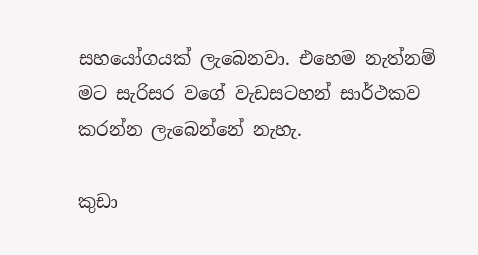සහයෝගයක් ලැබෙනවා. එහෙම නැත්නම් මට සැරිසර වගේ වැඩසටහන් සාර්ථකව කරන්න ලැබෙන්නේ නැහැ.

කුඩා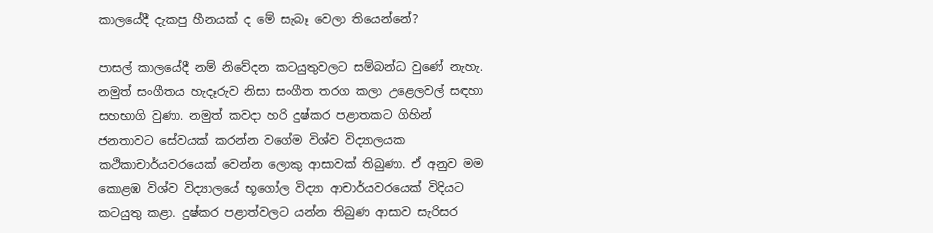කාලයේදී දැකපු හීනයක් ද මේ සැබෑ වෙලා තියෙන්නේ?

පාසල් කාලයේදී නම් නිවේදන කටයුතුවලට සම්බන්ධ වුණේ නැහැ. නමුත් සංගීතය හැදෑරුව නිසා සංගීත තරග කලා උළෙලවල් සඳහා සහභාගි වුණා. නමුත් කවදා හරි දුෂ්කර පළාතකට ගිහින් ජනතාවට සේවයක් කරන්න වගේම විශ්ව විද්‍යාලයක කථිකාචාර්යවරයෙක් වෙන්න ලොකු ආසාවක් තිබුණා. ඒ අනුව මම කොළඹ විශ්ව විද්‍යාලයේ භූගෝල විද්‍යා ආචාර්යවරයෙක් විදියට කටයුතු කළා. දුෂ්කර පළාත්වලට යන්න තිබුණ ආසාව සැරිසර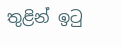තුළින් ඉටු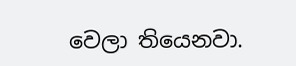වෙලා තියෙනවා.